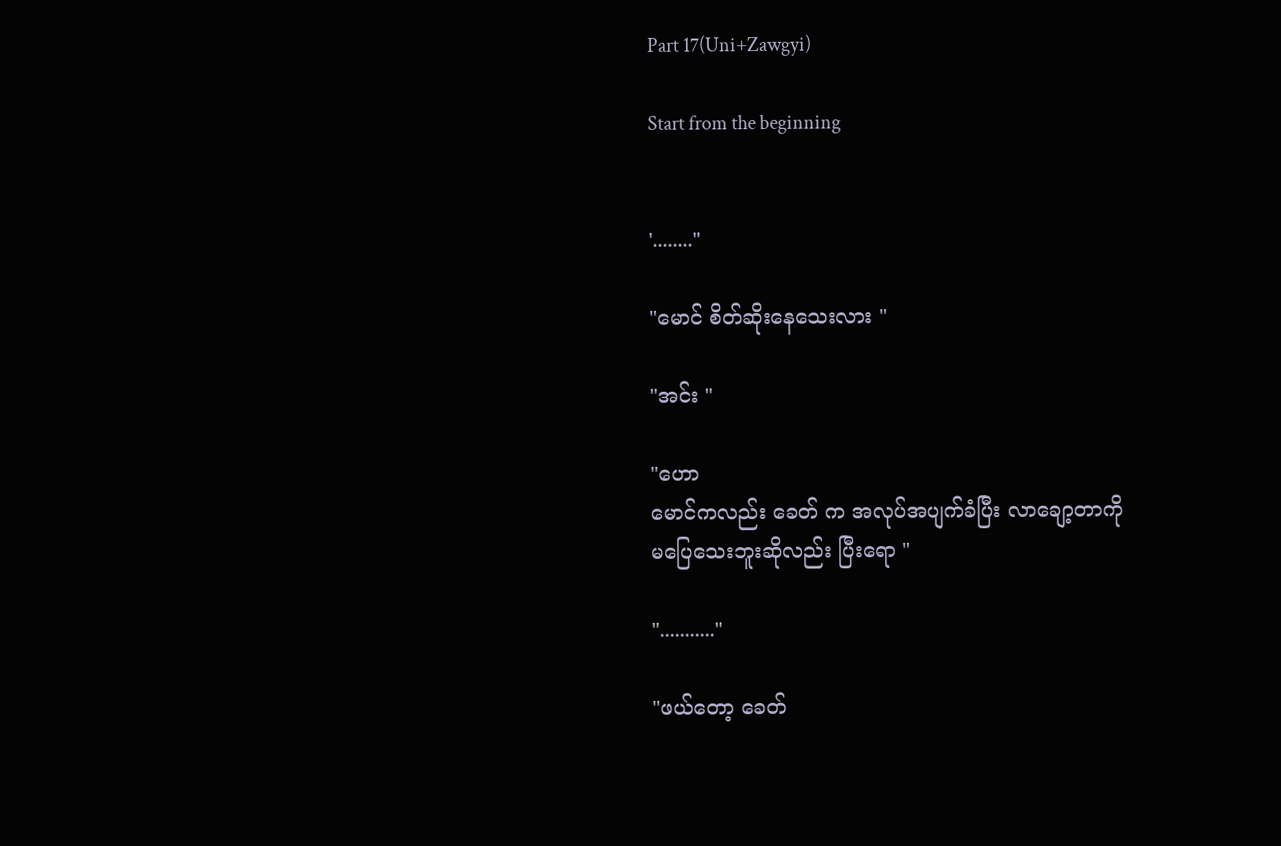Part 17(Uni+Zawgyi)

Start from the beginning


'........"

"မောင် စိတ်ဆိုးနေသေးလား "

"အင်း "

"ဟော
မောင်ကလည်း ခေတ် က အလုပ်အပျက်ခံပြီး လာချော့တာကို
မပြေသေးဘူးဆိုလည်း ပြီးရော "

"..........."

"ဖယ်တော့ ခေတ်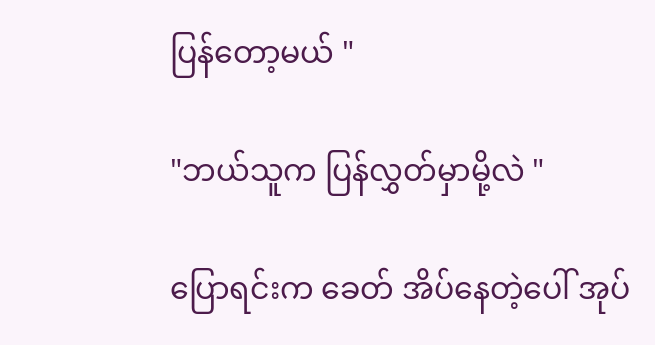ပြန်တော့မယ် "

"ဘယ်သူက ပြန်လွှတ်မှာမို့လဲ "

ပြောရင်းက ခေတ် အိပ်နေတဲ့ပေါ် အုပ်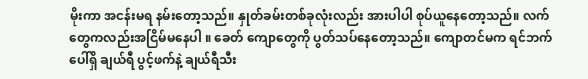မိုးကာ အငန်းမရ နမ်းတော့သည်။ နှုတ်ခမ်းတစ်ခုလုံးလည်း အားပါပါ စုပ်ယူနေတော့သည်။ လက်တွေကလည်းအငြိမ်မနေပါ ။ ခေတ် ကျောတွေကို ပွတ်သပ်နေတော့သည်။ ကျောတင်မက ရင်ဘက်ပေါ်ရှိ ချယ်ရီ ပွင့်ဖက်နဲ့ ချယ်ရီသီး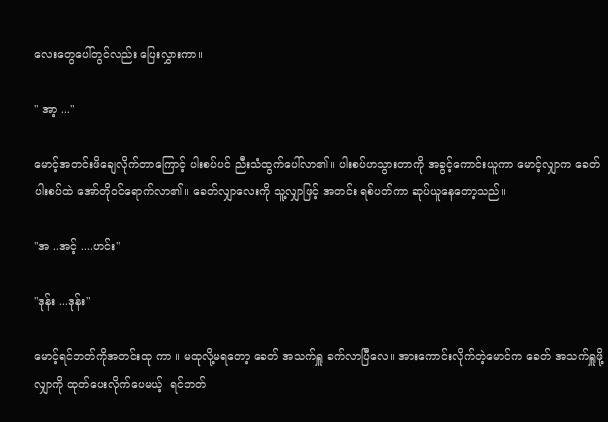လေးတွေပေါ်တွင်လည်း ပြေးလွှားကာ။

" အာ့ ..."

မောင့်အတင်းဖိချေလိုက်တာကြောင့် ပါးစပ်ပင် ညီးသံထွက်ပေါ်လာ၏။ ပါးစပ်ဟသွားတာကို အခွင့်ကောင်းယူကာ မောင့်လျှာက ခေတ် ပါးစပ်ထဲ အော်တိုဝင်ရောက်လာ၏။ ခေတ်လျှာလေးကို သူ့လျှာဖြင့် အတင်း ရစ်ပတ်ကာ ဆုပ်ယူနေတော့သည်။

"အ ..အင့် ....ဟင်း"

"ဒုန်း ...ဒုန်း"

မောင့်ရင်ဘတ်ကိုအတင်းထု ကာ ။ မထုလို့မရတော့ ခေတ် အသက်ရှူ ခက်လာပြီလေ။ အားကောင်းလိုက်တဲ့မောင်က ခေတ် အသက်ရှူဖို့ လျှာကို ထုတ်ပေးလိုက်ပေမယ့်  ရင်ဘတ်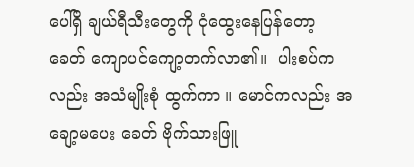ပေါ်ရှိ ချယ်ရီသီးတွေကို ငုံထွေးနေပြန်တော့
ခေတ် ကျောပင်ကျော့တက်လာ၏။  ပါးစပ်ကလည်း အသံမျိုးစုံ ထွက်ကာ ။ မောင်ကလည်း အချော့မပေး ခေတ် ဗိုက်သားဖြူ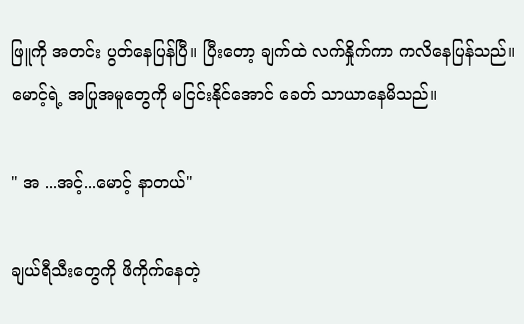ဖြူကို အတင်း ပွတ်နေပြန်ပြီ။ ပြီးတော့ ချက်ထဲ လက်နှိုက်ကာ ကလိနေပြန်သည်။ မောင့်ရဲ့ အပြုအမူတွေကို မငြင်းနိုင်အောင် ခေတ် သာယာနေမိသည်။

" အ ...အင့်...မောင့် နာတယ်"

ချယ်ရီသီးတွေကို ဖိကိုက်နေတဲ့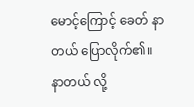မောင့်ကြောင့် ခေတ် နာတယ် ပြောလိုက်၏။ နာတယ် လို့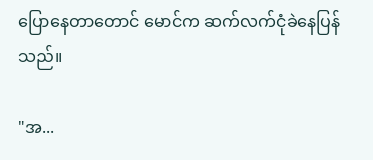ပြောနေတာတောင် မောင်က ဆက်လက်ငုံခဲနေပြန်သည်။

"အ...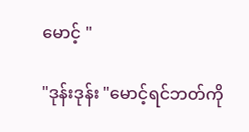မောင့် "

"ဒုန်းဒုန်း "မောင့်ရင်ဘတ်ကို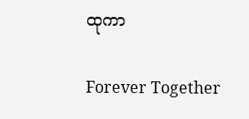ထုကာ

Forever Together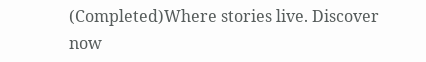(Completed)Where stories live. Discover now